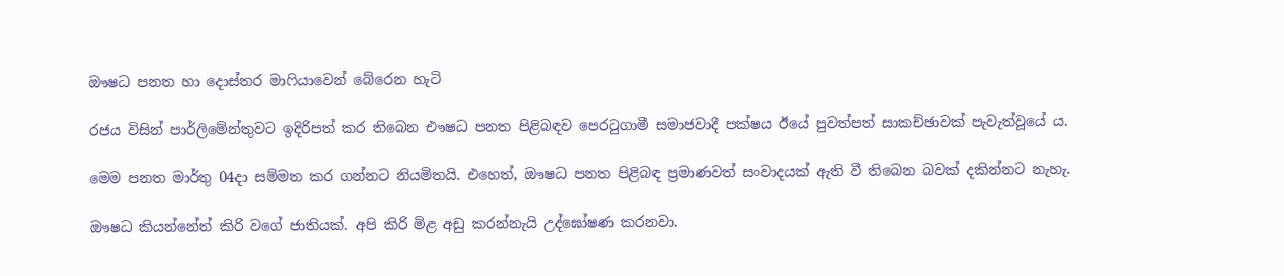ඖෂධ පනත හා දොස්තර මාෆියාවෙන් බේරෙන හැටි

රජය විසින් පාර්ලිමේන්තුවට ඉදිරිපත් කර තිබෙන එෟෂධ පනත පිළිබඳව පෙරටුගාමී සමාජවාදී පක්ෂය ඊයේ පුවත්පත් සාකච්ඡාවක් පැවැත්වූයේ ය.

මෙම පනත මාර්තු 04දා සම්මත කර ගන්නට නියමිතයි. එහෙත්, ඖෂධ පනත පිළිබඳ ප්‍රමාණවත් සංවාදයක් ඇති වී තිබෙන බවක් දකින්නට නැහැ.

ඖෂධ කියන්නේත් කිරි වගේ ජාතියක්. අපි කිරි මිළ අඩු කරන්නැයි උද්ඝෝෂණ කරනවා.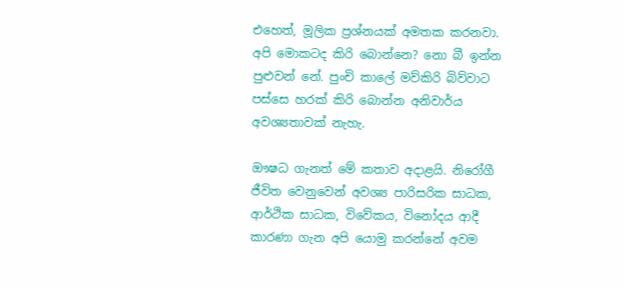එහෙත්, මූලික ප්‍රශ්නයක් අමතක කරනවා. අපි මොකටද කිරි බොන්නෙ? නො බී ඉන්න පුළුවන් නේ. පුංචි කාලේ මව්කිරි බිව්වාට පස්සෙ හරක් කිරි බොන්න අනිවාර්ය අවශ්‍යතාවක් නැහැ.

ඖෂධ ගැනත් මේ කතාව අදාළයි. නිරෝගී ජීවිත වෙනුවෙන් අවශ්‍ය පාරිසරික සාධක, ආර්ථික සාධක, විවේකය, විනෝදය ආදී කාරණා ගැන අපි යොමු කරන්නේ අවම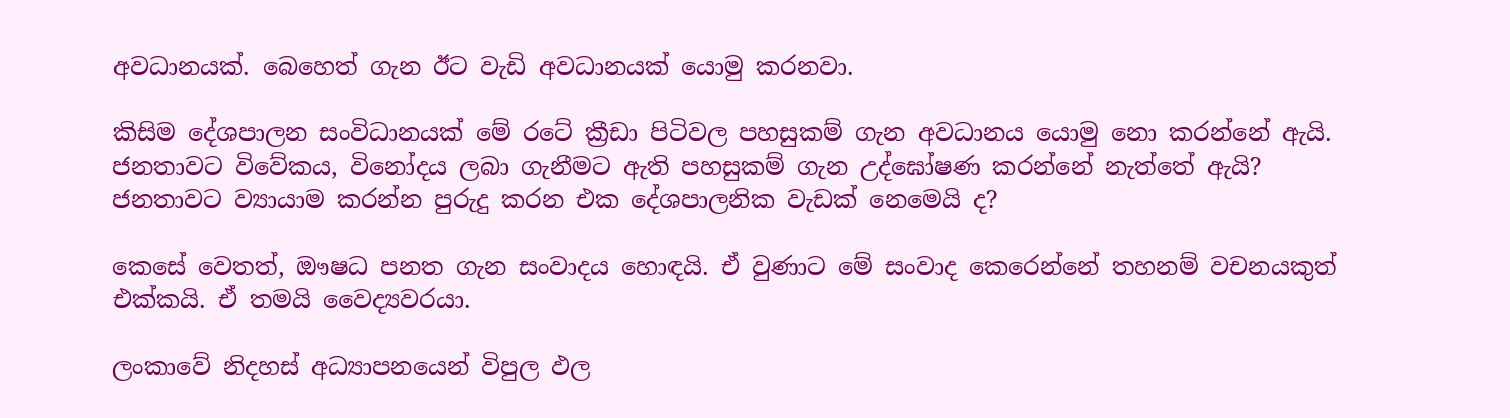අවධානයක්. බෙහෙත් ගැන ඊට වැඩි අවධානයක් යොමු කරනවා.

කිසිම දේශපාලන සංවිධානයක් මේ රටේ ක්‍රීඩා පිටිවල පහසුකම් ගැන අවධානය යොමු නො කරන්නේ ඇයි. ජනතාවට විවේකය, විනෝදය ලබා ගැනීමට ඇති පහසුකම් ගැන උද්ඝෝෂණ කරන්නේ නැත්තේ ඇයි? ජනතාවට ව්‍යායාම කරන්න පුරුදු කරන එක දේශපාලනික වැඩක් නෙමෙයි ද?

කෙසේ වෙතත්, ඖෂධ පනත ගැන සංවාදය හොඳයි. ඒ වුණාට මේ සංවාද කෙරෙන්නේ තහනම් වචනයකුත් එක්කයි. ඒ තමයි වෛද්‍යවරයා.

ලංකාවේ නිදහස් අධ්‍යාපනයෙන් විපුල ඵල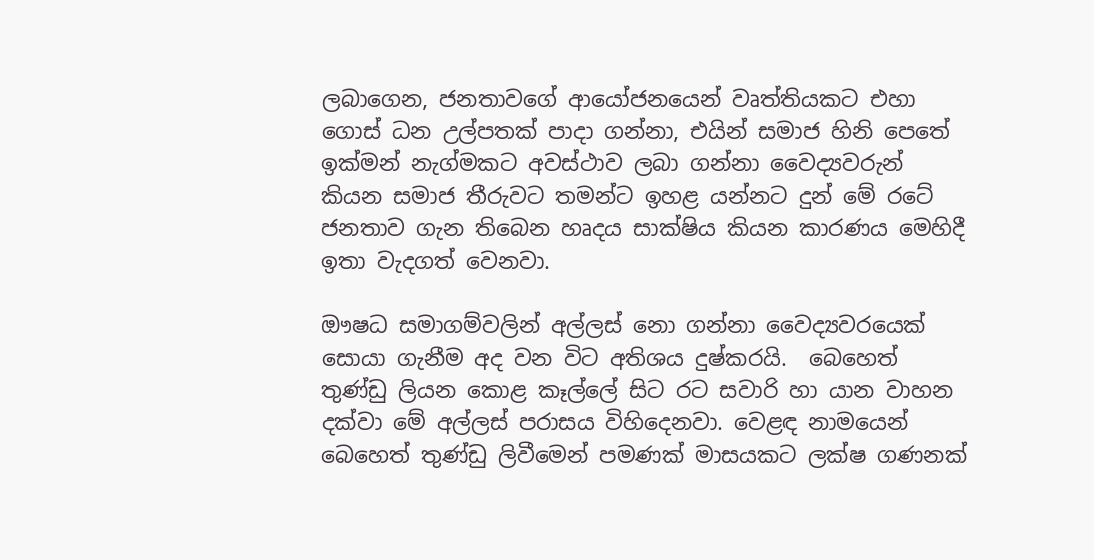ලබාගෙන, ජනතාවගේ ආයෝජනයෙන් වෘත්තියකට එහා ගොස් ධන උල්පතක් පාදා ගන්නා, එයින් සමාජ හිනි පෙතේ ඉක්මන් නැග්මකට අවස්ථාව ලබා ගන්නා වෛද්‍යවරුන් කියන සමාජ තීරුවට තමන්ට ඉහළ යන්නට දුන් මේ රටේ ජනතාව ගැන තිබෙන හෘදය සාක්ෂිය කියන කාරණය මෙහිදී ඉතා වැදගත් වෙනවා.

ඖෂධ සමාගම්වලින් අල්ලස් නො ගන්නා වෛද්‍යවරයෙක් සොයා ගැනීම අද වන විට අතිශය දුෂ්කරයි.  බෙහෙත් තුණ්ඩු ලියන කොළ කෑල්ලේ සිට රට සවාරි හා යාන වාහන දක්වා මේ අල්ලස් පරාසය විහිදෙනවා. වෙළඳ නාමයෙන් බෙහෙත් තුණ්ඩු ලිවීමෙන් පමණක් මාසයකට ලක්ෂ ගණනක්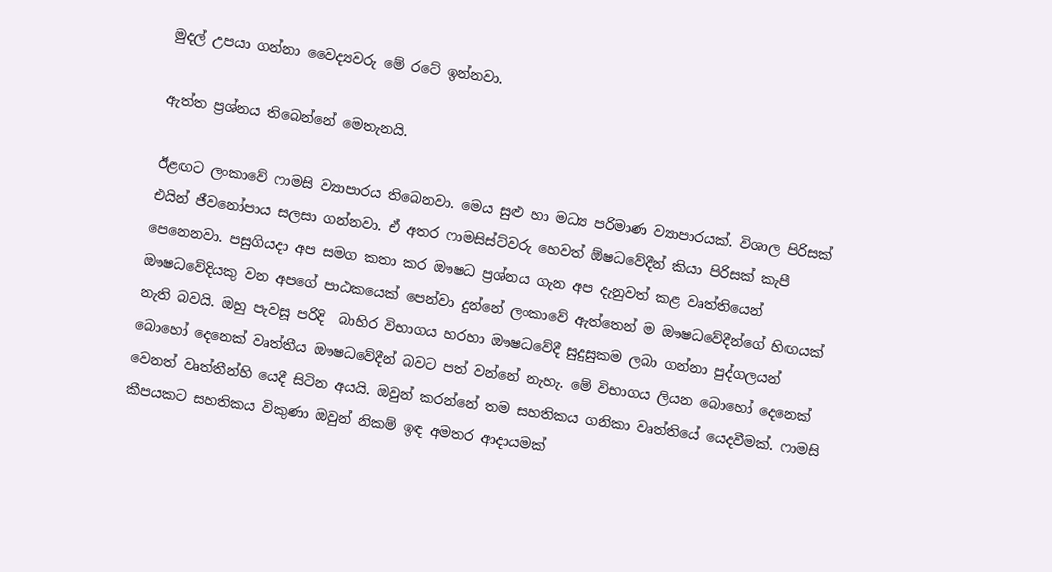මුදල් උපයා ගන්නා වෛද්‍යවරු මේ රටේ ඉන්නවා.

ඇත්ත ප්‍රශ්නය තිබෙන්නේ මෙතැනයි.

ඊළඟට ලංකාවේ ෆාමසි ව්‍යාපාරය තිබෙනවා. මෙය සුළු හා මධ්‍ය පරිමාණ ව්‍යාපාරයක්. විශාල පිරිසක් එයින් ජීවනෝපාය සලසා ගන්නවා. ඒ අතර ෆාමසිස්ට්වරු හෙවත් ඕෂධවේදීන් කියා පිරිසක් කැපී පෙනෙනවා. පසුගියදා අප සමග කතා කර ඖෂධ ප්‍රශ්නය ගැන අප දැනුවත් කළ වෘත්තියෙන් ඖෂධවේදියකු වන අපගේ පාඨකයෙක් පෙන්වා දුන්නේ ලංකාවේ ඇත්තෙන් ම ඖෂධවේදීන්ගේ හිඟයක් නැති බවයි. ඔහු පැවසූ පරිදි  බාහිර විභාගය හරහා ඖෂධවේදී සුදුසුකම ලබා ගන්නා පුද්ගලයන් බොහෝ දෙනෙක් වෘත්තීය ඖෂධවේදීන් බවට පත් වන්නේ නැහැ. මේ විභාගය ලියන බොහෝ දෙනෙක් වෙනත් වෘත්තීන්හි යෙදී සිටින අයයි. ඔවුන් ‍කරන්නේ තම සහතිකය ගනිකා වෘත්තියේ යෙදවීමක්. ෆාමසි කීපයකට සහතිකය විකුණා ඔවුන් නිකම් ඉඳ අමතර ආදායමක්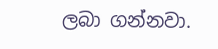ලබා ගන්නවා.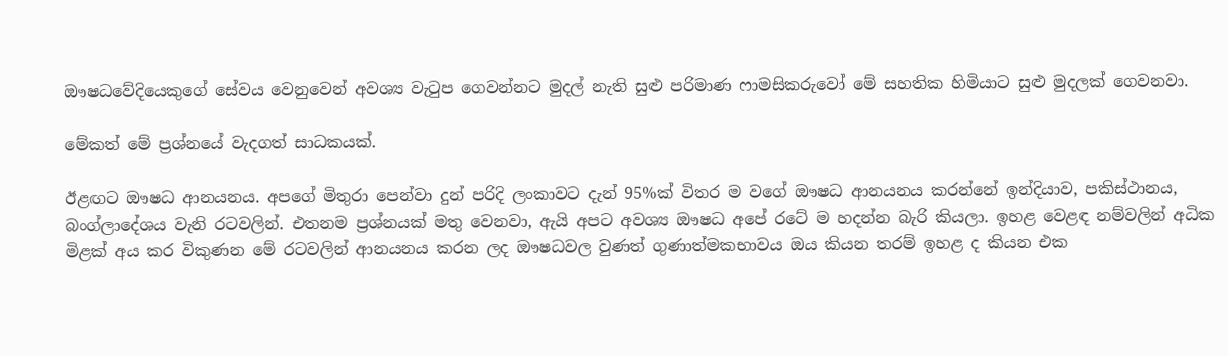ඖෂධවේදියෙකුගේ සේවය වෙනුවෙන් අවශ්‍ය වැටුප ගෙවන්නට මුදල් නැති සුළු පරිමාණ ෆාමසිකරුවෝ මේ සහතික හිමියාට සුළු මුදලක් ගෙවනවා.

මේකත් මේ ප්‍රශ්නයේ වැදගත් සාධකයක්.

ඊළඟට ඖෂධ ආනයනය. අපගේ මිතුරා පෙන්වා ‍දුන් පරිදි ලංකාවට දැන් 95%ක් විතර ම වගේ ඖෂධ ආනයනය කරන්නේ ඉන්දියාව, පකිස්ථානය, බංග්ලාදේශය වැනි රටවලින්. එතනම ප්‍රශ්නයක් මතු වෙනවා, ඇයි අපට අවශ්‍ය ඖෂධ අපේ රටේ ම හදන්න බැරි කියලා. ඉහළ වෙළඳ නම්වලින් අධික මිළක් අය කර විකුණන මේ රටවලින් ආනයනය කරන ලද ඖෂධවල වුණත් ගුණාත්මකභාවය ඔය කියන තරම් ඉහළ ද කියන එක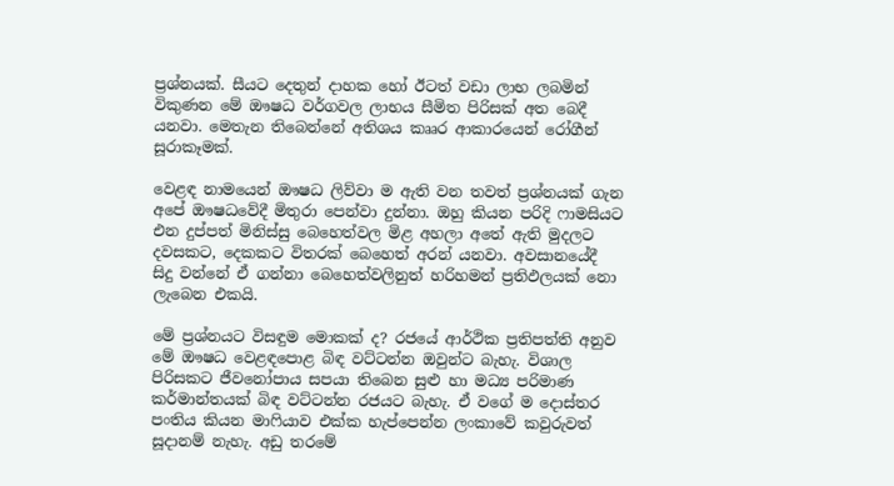ප්‍රශ්නයක්. සීයට දෙතුන් දාහක හෝ ඊටත් වඩා ලාභ ලබමින් විකුණන මේ ඖෂධ වර්ගවල ලාභය සීමිත පිරිසක් අත බෙදී යනවා. මෙතැන තිබෙන්නේ අතිශය කෲර ආකාරයෙන් රෝගීන් සූරාකෑමක්.

වෙළඳ නාමයෙන් ඖෂධ ලිව්වා ම ඇති වන තවත් ප්‍රශ්නයක් ගැන අපේ ඖෂධවේදී මිතුරා පෙන්වා දුන්නා. ඔහු කියන පරිදි ෆාමසියට එන දුප්පත් මිනිස්සු බෙහෙත්වල මිළ අහලා අතේ ඇති මුදලට දවසකට, දෙකකට විතරක් බෙහෙත් අරන් යනවා. අවසානයේදී සිදු වන්නේ ඒ ගන්නා බෙහෙත්වලිනුත් හරිහමන් ප්‍රතිඵලයක් නො ලැබෙන එකයි.

මේ ප්‍රශ්නයට විසඳුම මොකක් ද? රජයේ ආර්ථික ප්‍රතිපත්ති අනුව මේ ඖෂධ වෙළඳපොළ බිඳ වට්ටන්න ඔවුන්ට බැහැ. විශාල පිරිසකට ජීවනෝපාය සපයා තිබෙන සුළු හා මධ්‍ය පරිමාණ කර්මාන්තයක් බිඳ වට්ටන්න රජයට බැහැ. ඒ වගේ ම දොස්තර පංතිය කියන මාෆියාව එක්ක හැප්පෙන්න ලංකාවේ කවුරුවත් සූදානම් නැහැ. අඩු තරමේ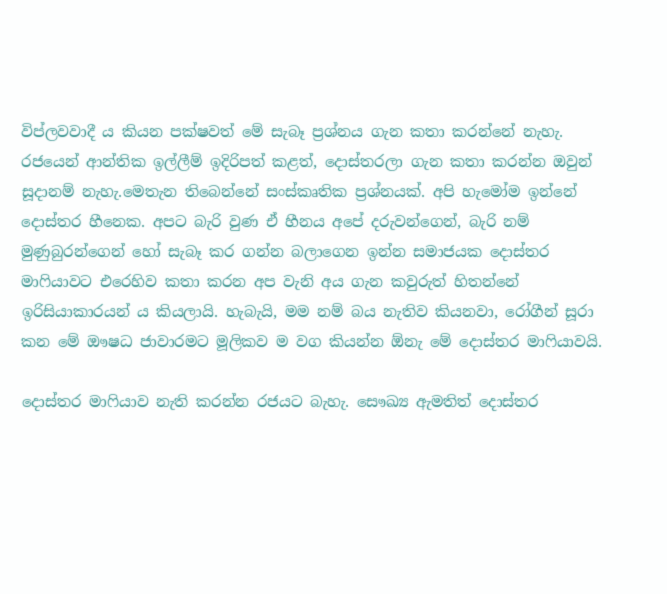විප්ලවවාදී ය කියන පක්ෂවත් මේ සැබෑ ප්‍රශ්නය ගැන කතා කරන්නේ නැහැ. රජයෙන් ආන්තික ඉල්ලීම් ඉදිරිපත් කළත්, දොස්තරලා ගැන කතා කරන්න ඔවුන් සූදානම් නැහැ.මෙතැන තිබෙන්නේ සංස්කෘතික ප්‍රශ්නයක්. අපි හැමෝම ඉන්නේ දොස්තර හීනෙක. අපට බැරි වුණ ඒ හීනය අපේ දරුවන්ගෙන්, බැරි නම් මුණුබුරන්ගෙන් හෝ සැබෑ කර ගන්න බලාගෙන ඉන්න සමාජයක දොස්තර මාෆියාවට එරෙහිව කතා කරන අප වැනි අය ගැන කවුරුත් හිතන්නේ ඉරිසියාකාරයන් ය කියලායි. හැබැයි, මම නම් බය නැතිව කියනවා, රෝගීන් සූරා කන මේ ඖෂධ ජාව‍ාරමට මූලිකව ම වග කියන්න ඕනැ මේ දොස්තර මාෆියාවයි.

දොස්තර මාෆියාව නැති කරන්න රජයට බැහැ. සෞඛ්‍ය ඇමතිත් දොස්තර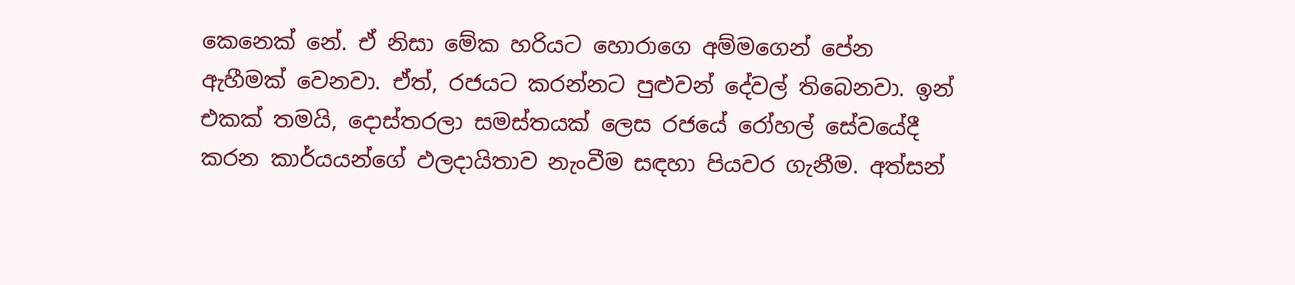කෙනෙක් නේ. ඒ නිසා මේක හරියට හොරාගෙ අම්මගෙන් පේන ඇහීමක් වෙනවා. ඒත්, රජයට කරන්නට පුළුවන් දේවල් තිබෙනවා. ඉන් එකක් තමයි, දොස්තරලා සමස්තයක් ලෙස රජයේ රෝහල් සේවයේදී කරන කාර්යයන්ගේ ඵලදායිතාව නැංවීම සඳහා පියවර ගැනීම. අත්සන්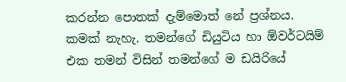කරන්න පොතක් දැම්මොත් නේ ප්‍රශ්නය. කමක් නැහැ. තමන්ගේ ඩියුටිය හා ඕවර්ටයිම් එක තමන් විසින් තමන්ගේ ම ඩයිරියේ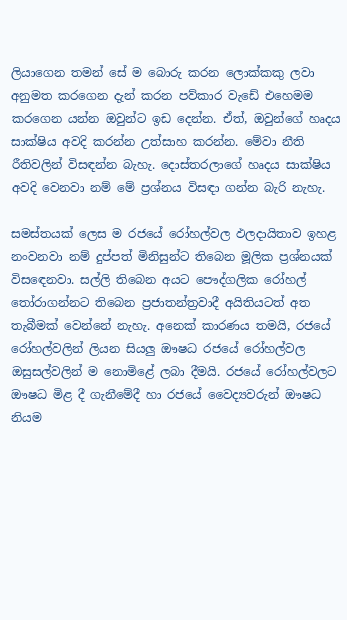ලියාගෙන තමන් සේ ම බොරු කරන ලොක්කකු ලවා අනුමත කරගෙන දැන් කරන පව්කාර වැඩේ එහෙමම කරගෙන යන්න ඔවුන්ට ඉඩ දෙන්න. ඒත්, ඔවුන්ගේ හෘදය සාක්ෂිය අවදි කරන්න උත්සාහ කරන්න. මේවා නීති රීතිවලින් විසඳන්න බැහැ. දොස්තරලාගේ හෘදය සාක්ෂිය අවදි වෙනවා නම් මේ ප්‍රශ්නය විසඳා ගන්න බැරි නැහැ.

සමස්තයක් ලෙස ම රජයේ රෝහල්වල ඵලදායිතාව ඉහළ නංවනවා නම් දුප්පත් මිනිසුන්ට තිබෙන මූලික ප්‍රශ්නයක් විස‍ඳෙනවා. සල්ලි තිබෙන අයට පෞද්ගලික රෝහල් තෝරාගන්නට තිබෙන ප්‍රජාතන්ත්‍රවාදී අයිතියටත් අත තැබීමක් වෙන්නේ නැහැ. අනෙක් කාරණය තමයි, රජයේ රෝහල්වලින් ලියන සියලු ‍ඖෂධ රජයේ රෝහල්වල ඔසුසල්වලින් ම නොමිළේ ලබා දීමයි. රජයේ රෝහල්වලට ඖෂධ මිළ දී ගැනීමේදී හා රජයේ වෛද්‍යවරුන් ඖෂධ නියම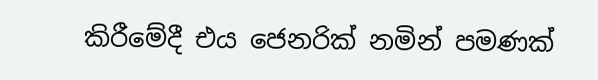කිරීමේදී එය ජෙනරික් නමින් පමණක්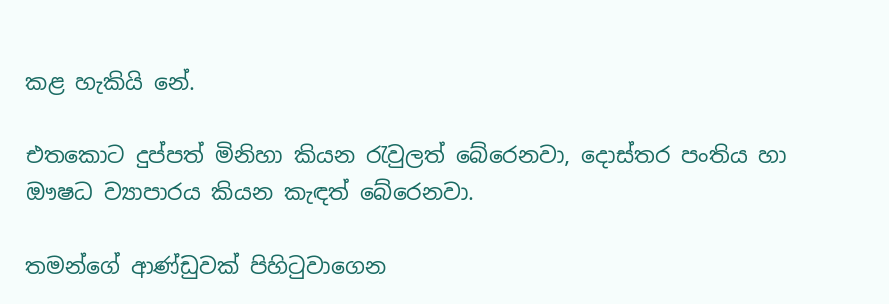කළ හැකියි නේ.

එතකොට දුප්පත් මිනිහා කියන රැවුලත් බේරෙනවා, දොස්තර පංතිය හා ඖෂධ ව්‍යාපාරය කියන කැඳත් බේරෙනවා.

තමන්ගේ ආණ්ඩුවක් පිහිටුවාගෙන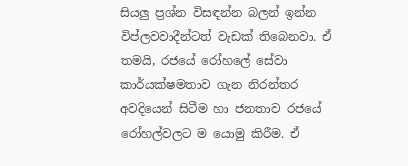සියලු ප්‍රශ්න විසඳන්න බලන් ඉන්න විප්ලවවාදීන්ටත් වැඩක් තිබෙනවා. ඒ තමයි, රජයේ රෝහලේ සේවා කාර්යක්ෂමතාව ගැන නිරන්තර අවදියෙන් සිටීම හා ජනතාව රජයේ රෝහල්වලට ම යොමු කිරීම. ඒ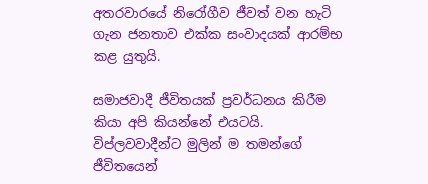අතරවාරයේ නිරෝගීව ජීවත් වන හැටි ගැන ජනතාව එක්ක සංවාදයක් ආරම්භ කළ යුතුයි.

සමාජවාදී ජීවිතයක් ප්‍රවර්ධනය කිරීම කියා අපි කියන්නේ එයටයි. විප්ලවවාදීන්ට මුලින් ම තමන්ගේ ජීවිතයෙන්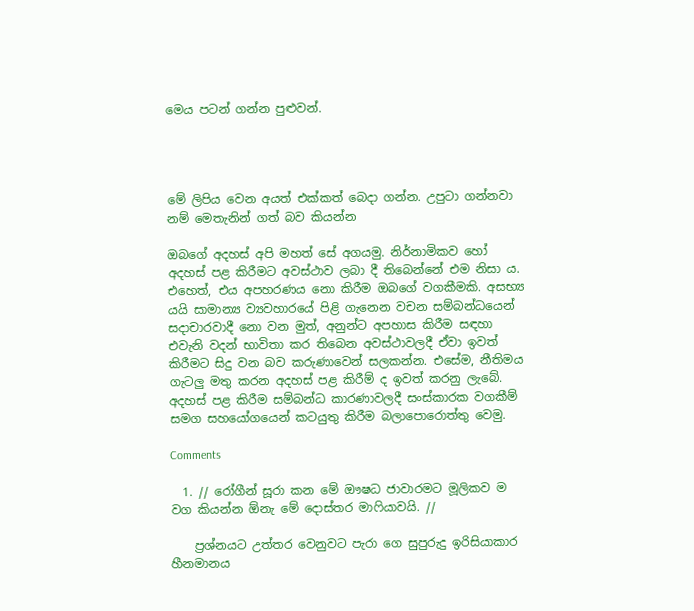මෙය පටන් ගන්න පුළුවන්.




මේ ලිපිය වෙන අයත් එක්කත් බෙදා ගන්න. උපුටා ගන්නවා නම් ‍මෙතැනින් ගත් බව කියන්න

ඔබගේ අදහස් අපි මහත් සේ අගයමු. නිර්නාමිකව හෝ අදහස් පළ කිරීමට අවස්ථාව ලබා දී තිබෙන්නේ එම නිසා ය. එහෙත්, එය අපහරණය නො කිරීම ඔබ‍ගේ වගකීමකි. අසභ්‍ය යයි සාමාන්‍ය ව්‍යවහාරයේ පිළි ගැනෙන වචන සම්බන්ධයෙන් සදාචාරවාදී නො වන මුත්, අනුන්ට අපහාස කිරීම සඳහා එවැනි වදන් භාවිතා කර තිබෙන අවස්ථාවලදී ඒවා ඉවත් කිරීමට සිදු වන බව කරුණාවෙන් සලකන්න. එසේම, නීතිමය ගැටලු මතු කරන අදහස් පළ කිරීම් ද ඉවත් කරනු ලැබේ. අදහස් පළ කිරීම සම්බන්ධ කාරණාවලදී සංස්කාරක වගකීම් සමග සහයෝගයෙන් කටයුතු කිරීම බලාපොරොත්තු වෙමු.

Comments

  1. // රෝගීන් සූරා කන මේ ඖෂධ ජාව‍ාරමට මූලිකව ම වග කියන්න ඕනැ මේ දොස්තර මාෆියාවයි. //

    ප්‍රශ්නයට උත්තර වෙනුවට පැරා ගෙ සුපුරුදු ඉරිසියාකාර හීනමානය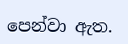පෙන්වා ඇත.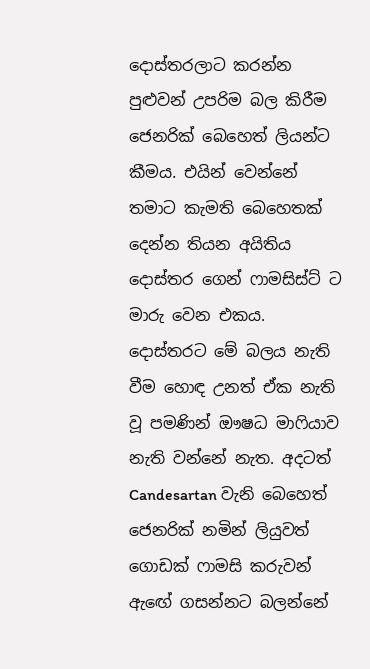දොස්තරලාට කරන්න පුළුවන් උපරිම බල කිරීම ජෙනරික් බෙහෙත් ලියන්ට කීමය. එයින් වෙන්නේ තමාට කැමති බෙහෙතක් දෙන්න තියන අයිතිය දොස්තර ගෙන් ෆාමසිස්ට් ට මාරු වෙන එකය. දොස්තරට මේ බලය නැති වීම හොඳ උනත් ඒක නැති වූ පමණින් ඖෂධ මාෆියාව නැති වන්නේ නැත. අදටත් Candesartan වැනි බෙහෙත් ජෙනරික් නමින් ලියුවත් ගොඩක් ෆාමසි කරුවන් ඇඟේ ගසන්නට බලන්නේ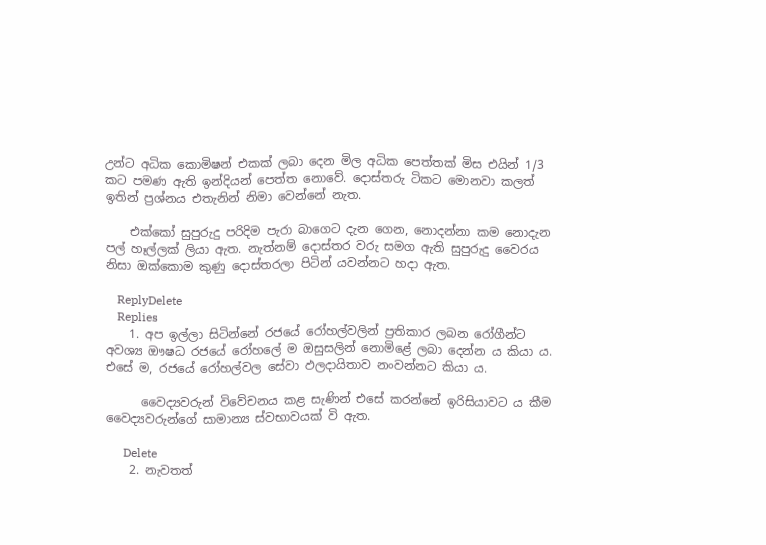උන්ට අධික කොමිෂන් එකක් ලබා දෙන මිල අධික පෙත්තක් මිස එයින් 1/3 කට පමණ ඇති ඉන්දියන් පෙත්ත නොවේ. දොස්තරු ටිකට මොනවා කලත් ඉතින් ප්‍රශ්නය එතැනින් නිමා වෙන්නේ නැත.

    එක්කෝ සුපුරුදු පරිදිම පැරා බාගෙට දැන ගෙන, නොදන්නා කම නොදැන පල් හෑල්ලක් ලියා ඇත. නැත්නම් දොස්තර වරු සමග ඇති සුපුරුදු වෛරය නිසා ඔක්කොම කුණු දොස්තරලා පිටින් යවන්නට හදා ඇත.

    ReplyDelete
    Replies
    1. අප ඉල්ලා සිටින්නේ රජයේ රෝහල්වලින් ප්‍රතිකාර ලබන රෝගීන්ට අවශ්‍ය ‍ඖෂධ රජයේ රෝහලේ ම ඔසුසලින් නොමිළේ ලබා දෙන්න ය කියා ය. එසේ ම, රජයේ රෝහල්වල සේවා ඵලදායිතාව නංවන්නට කියා ය.

      වෛද්‍යවරුන් විවේචනය කළ සැණින් එසේ කරන්නේ ඉරිසියාවට ය කීම වෛද්‍යවරුන්ගේ සාමාන්‍ය ස්වභාවයක් වි ඇත.

      Delete
    2. නැවතත්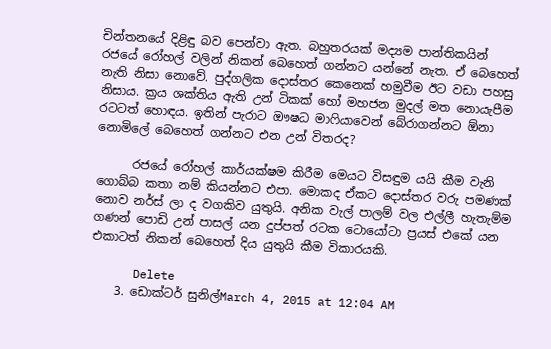චින්තනයේ දිළිඳු බව පෙන්වා ඇත. බහුතරයක් මද්‍යම පාන්තිකයින් රජයේ රෝහල් වලින් නිකන් බෙහෙත් ගන්නට යන්නේ නැත. ඒ බෙහෙත් නැති නිසා නොවේ. පුද්ගලික දොස්තර කෙනෙක් හමුවීම ඊට වඩා පහසු නිසාය. ක්‍රය ශක්තිය ඇති උන් ටිකක් හෝ මහජන මුදල් මත නොයැපීම රටටත් හොඳය. ඉතින් පැරාට ඖෂධ මාෆියාවෙන් බේරාගන්නට ඕනා නොමිලේ බෙහෙත් ගන්නට එන උන් විතරද?

      රජයේ රෝහල් කාර්යක්ෂම කිරීම මෙයට විසඳුම යයි කීම වැනි ගොබ්බ කතා නම් කියන්නට එපා. මොකද ඒකට දොස්තර වරු පමණක් නොව නර්ස් ලා ද වගකිව යුතුයි. අනික වැල් පාලම් වල එල්ලී හැතැම්ම ගණන් පොඩි උන් පාසල් යන දුප්පත් රටක ටොයෝටා ප්‍රයස් එකේ යන එකාටත් නිකන් බෙහෙත් දිය යුතුයි කීම විකාරයකි.

      Delete
    3. ඩොක්ටර් සුනිල්March 4, 2015 at 12:04 AM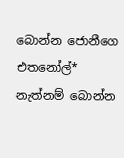බොන්න ජොනීගෙ එතනෝල්* නැත්නම් බොන්න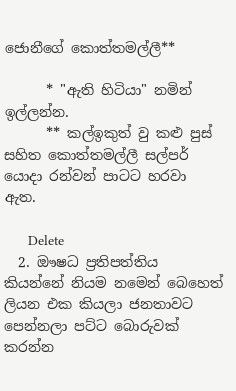ජොනීගේ කොත්තමල්ලී**

      * "ඇති හිටියා" නමින් ඉල්ලන්න.
      ** කල්ඉකුත් වු කළු පුස් සහිත කොත්තමල්ලී සල්පර් යොදා රන්වන් පාටට හරවා ඇත.

      Delete
  2. ඖෂධ ප්‍රතිපත්තිය කියන්නේ නියම නමෙන් බෙහෙත් ලියන එක කියලා ජනතාවට පෙන්නලා පට්ට බොරුවක් කරන්න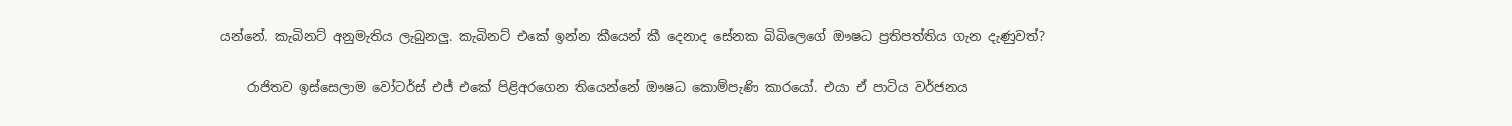යන්නේ. කැබිනට් අනුමැතිය ලැබුනලු. කැබිනට් එකේ ඉන්න කීයෙන් කී දෙනාද සේනක බිබිලෙගේ ඖෂධ ප්‍රතිපත්තිය ගැන දැණුවත්?

    රාජිතව ඉස්සෙලාම වෝටර්ස් එජ් එකේ පිළිඅරගෙන තියෙන්නේ ඖෂධ කොම්පැණි කාරයෝ. එයා ඒ පාටිය වර්ජනය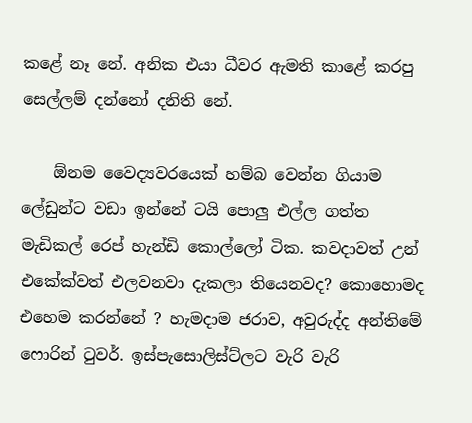කළේ නෑ නේ. අනික එයා ධීවර ඇමති කාළේ කරපු සෙල්ලම් දන්නෝ දනිති නේ.

    ඕනම වෛද්‍යවරයෙක් හම්බ වෙන්න ගියාම ලේඩුන්ට වඩා ඉන්නේ ටයි පොලු එල්ල ගත්ත මැඩිකල් රෙප් හැන්ඩි කොල්ලෝ ටික. කවදාවත් උන් එකේක්වත් එලවනවා දැකලා තියෙනවද? කොහොමද එහෙම කරන්නේ ? හැමදාම ජරාව, අවුරුද්ද අන්තිමේ ෆොරින් ටුවර්. ඉස්පැසොලිස්ට්ලට වැරි වැරි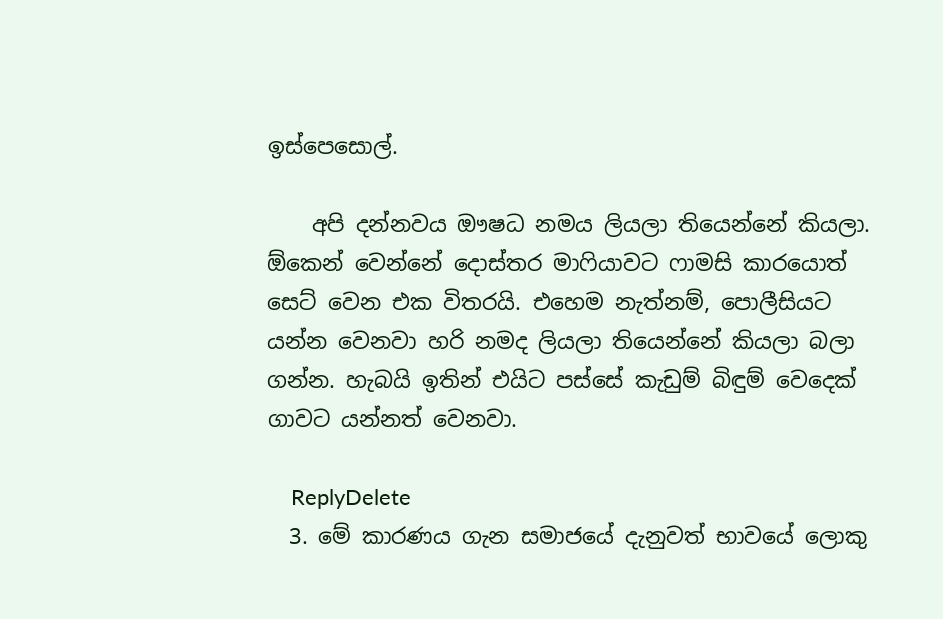ඉස්පෙසොල්.

    අපි දන්නවය ඖෂධ නමය ලියලා තියෙන්නේ කියලා. ඕකෙන් වෙන්නේ දොස්තර මාෆියාවට ෆාමසි කාරයොත් සෙට් වෙන එක විතරයි. එහෙම නැත්නම්, පොලීසියට යන්න වෙනවා හරි නමද ලියලා තියෙන්නේ කියලා බලා ගන්න. හැබයි ඉතින් එයිට පස්සේ කැඩුම් බිඳුම් වෙදෙක් ගාවට යන්නත් වෙනවා.

    ReplyDelete
  3. මේ කාරණය ගැන සමාජයේ දැනුවත් භාවයේ ලොකු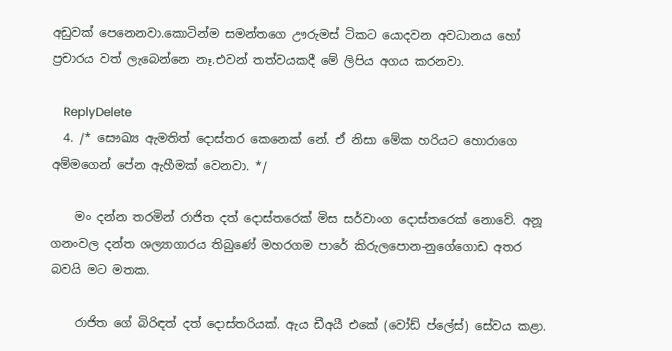අඩුවක් පෙනෙනවා.කොටින්ම සමන්තගෙ ඌරුමස් ටිකට යොදවන අවධානය හෝ ප්‍රචාරය වත් ලැබෙන්නෙ නෑ.එවන් තත්වයකදී මේ ලිපිය අගය කරනවා.

    ReplyDelete
  4. /* සෞඛ්‍ය ඇමතිත් දොස්තර කෙනෙක් නේ. ඒ නිසා මේක හරියට හොරාගෙ අම්මගෙන් පේන ඇහීමක් වෙනවා. */

    මං දන්න තරමින් රාජිත දත් දොස්තරෙක් මිස සර්වාංග දොස්තරෙක් නොවේ. අනූ ගනංවල දන්ත ශල්‍යාගාරය තිබුණේ මහරගම පාරේ කිරුලපොන-නුගේගොඩ අතර බවයි මට මතක.

    රාජිත ගේ බිරිඳත් දත් දොස්තරියක්. ඇය ඩීඅයී එකේ (වෝඩ් ප්ලේස්) සේවය කළා.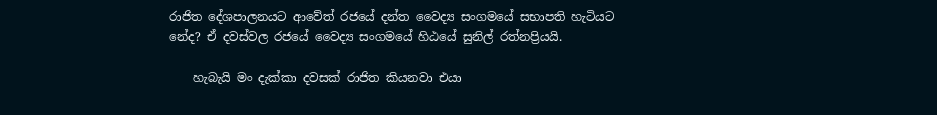රාජිත දේශපාලනයට ආවේත් රජයේ දන්ත වෛද්‍ය සංගමයේ සභාපති හැටියට නේද? ඒ දවස්වල රජයේ වෛද්‍ය සංගමයේ හිඨයේ සුනිල් රත්නප්‍රියයි.

    හැබැයි මං දැක්කා දවසක් රාජිත කියනවා එයා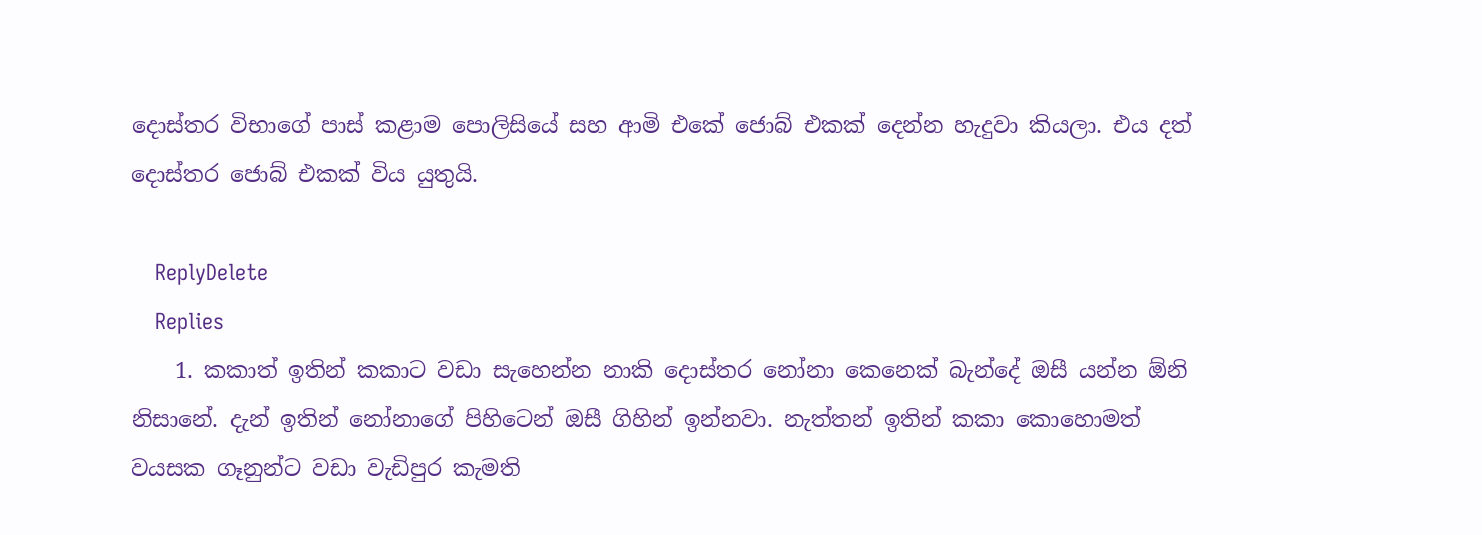දොස්තර විභාගේ පාස් කළාම පොලිසියේ සහ ආමි එකේ ජොබ් එකක් දෙන්න හැදුවා කියලා. එය දත් දොස්තර ජොබ් එකක් විය යුතුයි.

    ReplyDelete
    Replies
    1. කකාත් ඉතින් කකාට වඩා සැහෙන්න නාකි දොස්තර නෝනා කෙනෙක් බැන්දේ ඔසී යන්න ඕනි නිසානේ. දැන් ඉතින් නෝනාගේ පිහිටෙන් ඔසී ගිහින් ඉන්නවා. නැත්තන් ඉතින් කකා කොහොමත් වයසක ගෑනුන්ට වඩා වැඩිපුර කැමති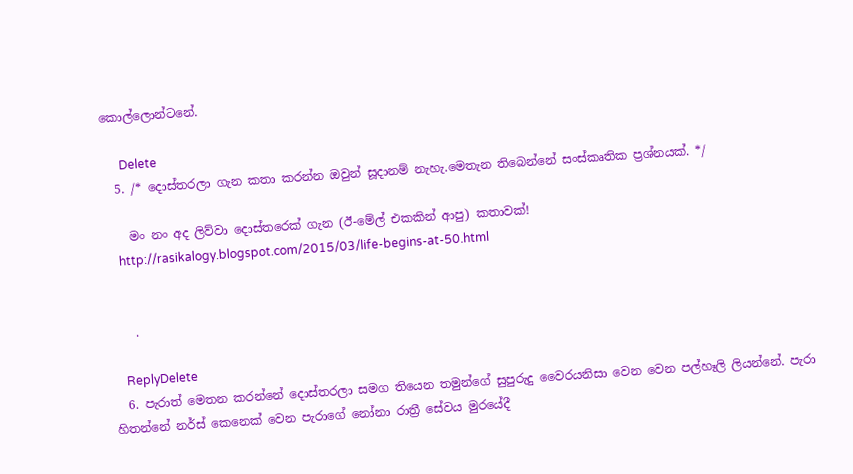කොල්ලොන්ටනේ.

      Delete
  5. /* දොස්තරලා ගැන කතා කරන්න ඔවුන් සූදානම් නැහැ.මෙතැන තිබෙන්නේ සංස්කෘතික ප්‍රශ්නයක්. */

    මං නං අද ලිව්වා දොස්තරෙක් ගැන (ඊ-මේල් එකකින් ආපු) කතාවක්!
    http://rasikalogy.blogspot.com/2015/03/life-begins-at-50.html


    .

    ReplyDelete
  6. පැරාත් මෙතන කරන්නේ දොස්තරලා සමග තියෙන තමුන්ගේ සුපුරුදු වෛරයනිසා වෙන වෙන පල්හෑලි ලියන්නේ. පැරා හිතන්නේ නර්ස් කෙනෙක් වෙන පැරාගේ නෝනා රාත්‍රී සේවය මුරයේදී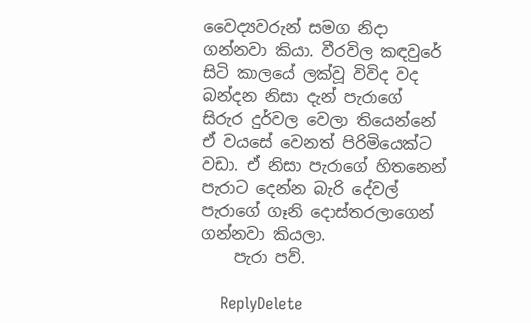වෛද්‍යවරුන් සමග නිදා ගන්නවා කියා. වීරවිල කඳවුරේ සිටි කාලයේ ලක්වූ විවිද වද බන්දන නිසා දැන් පැරාගේ සිරුර දුර්වල වෙලා තියෙන්නේ ඒ වයසේ වෙනත් පිරිමියෙක්ට වඩා. ඒ නිසා පැරාගේ හිතනෙන් පැරාට දෙන්න බැරි දේවල් පැරාගේ ගෑනි දොස්තරලාගෙන් ගන්නවා කියලා.
    පැරා පව්.

    ReplyDelete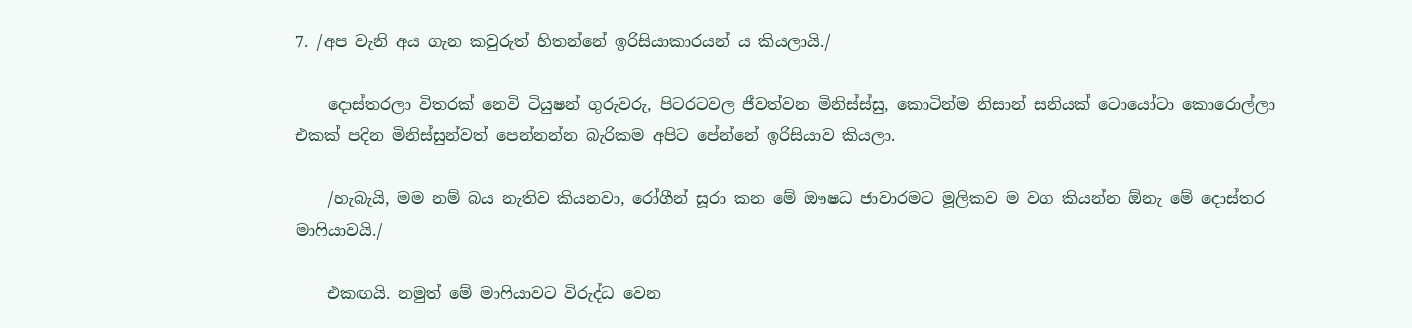7. /අප වැනි අය ගැන කවුරුත් හිතන්නේ ඉරිසියාකාරයන් ය කියලායි./

    දොස්තරලා විතරක් නෙවි ටියුෂන් ගුරුවරු, පිටරටවල ජීවත්වන මිනිස්ස්සු, කොටින්ම නිසාන් සනියක් ටොයෝටා කොරොල්ලා එකක් පදින මිනිස්සුන්වත් පෙන්නන්න බැරිකම අපිට පේන්නේ ඉරිසියාව කියලා.

    /හැබැයි, මම නම් බය නැතිව කියනවා, රෝගීන් සූරා කන මේ ඖෂධ ජාව‍ාරමට මූලිකව ම වග කියන්න ඕනැ මේ දොස්තර මාෆියාවයි./

    එකඟයි. නමුත් මේ මාෆියාවට විරුද්ධ වෙන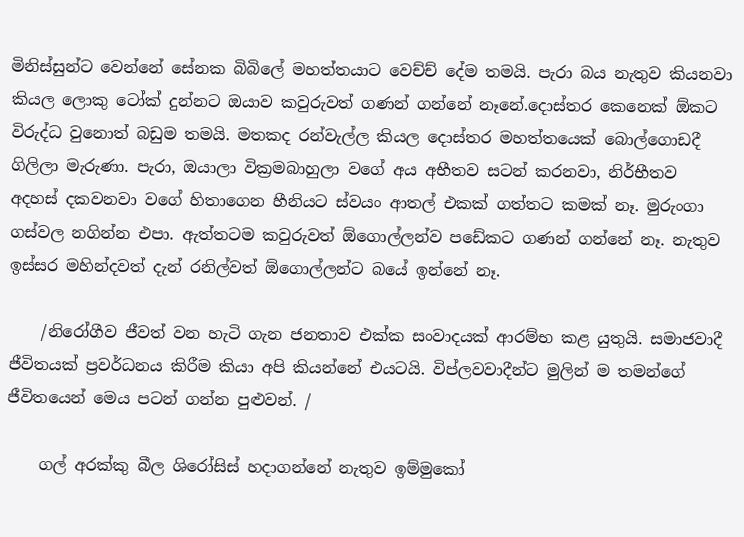මිනිස්සුන්ට වෙන්නේ සේනක බිබිලේ මහත්තයාට වෙච්ච් දේම තමයි. පැරා බය නැතුව කියනවා කියල ලොකු ටෝක් දුන්නට ඔයාව කවුරුවත් ගණන් ගන්නේ නෑනේ.දොස්තර කෙනෙක් ඕකට විරුද්ධ වුනොත් බඩුම තමයි. මතකද රන්වැල්ල කියල දොස්තර මහත්තයෙක් බොල්ගොඩදී ගිලිලා මැරුණා. පැරා, ඔයාලා වික්‍රමබාහුලා වගේ අය අභීතව සටන් කරනවා, නිර්භීතව අදහස් දකවනවා වගේ හිතාගෙන හීනියට ස්වයං ආතල් එකක් ගත්තට කමක් නෑ. මුරුංගා ගස්වල නගින්න එපා. ඇත්තටම කවුරුවත් ඕගොල්ලන්ව පඩේකට ගණන් ගන්නේ නෑ. නැතුව ඉස්සර මහින්දවත් දැන් රනිල්වත් ඕගොල්ලන්ට බයේ ඉන්නේ නෑ.

    /නිරෝගීව ජීවත් වන හැටි ගැන ජනතාව එක්ක සංවාදයක් ආරම්භ කළ යුතුයි. සමාජවාදී ජීවිතයක් ප්‍රවර්ධනය කිරීම කියා අපි කියන්නේ එයටයි. විප්ලවවාදීන්ට මුලින් ම තමන්ගේ ජීවිතයෙන් මෙය පටන් ගන්න පුළුවන්. /

    ගල් අරක්කු බීල ශිරෝසිස් හදාගන්නේ නැතුව ඉම්මුකෝ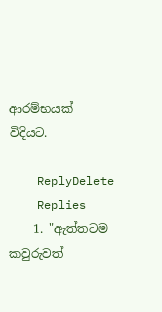ආරම්භයක් විදියට.

    ReplyDelete
    Replies
    1. "ඇත්තටම කවුරුවත්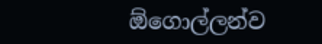ඕගොල්ලන්ව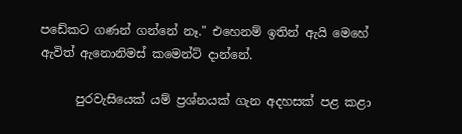පඩේකට ගණන් ගන්නේ නෑ." එහෙනම් ඉතින් ඇයි මෙහේ ඇවිත් ඇනොනිමස් කමෙන්ට් දාන්නේ.

      පුරවැසියෙක් යම් ප්‍රශ්නයක් ගැන අදහසක් පළ කළා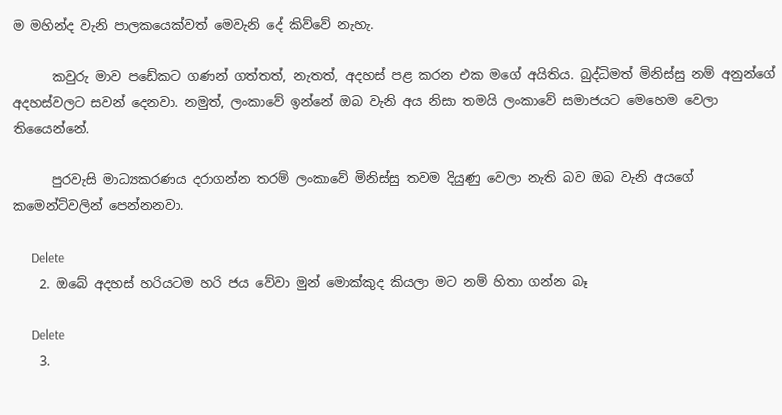ම මහින්ද වැනි පාලකයෙක්වත් මෙවැනි දේ කි‍ව්වේ නැහැ.

      කවුරු මාව පඩේකට ගණන් ගත්තත්, නැතත්, අදහස් පළ කරන එක මගේ අයිතිය. බුද්ධිමත් මිනිස්සු නම් අනුන්ගේ අදහස්වලට සවන් දෙනවා. නමුත්, ලංකාවේ ඉන්නේ ඔබ වැනි අය නිසා තමයි ලංකාවේ සමාජයට මෙහෙම වෙලා තියෛන්නේ.

      පුරවැසි මාධ්‍යකරණය දරාගන්න තරම් ලංකාවේ මිනිස්සු තවම දියුණු වෙලා නැති බව ඔබ වැනි අය‍ගේ කමෙන්ට්වලින් පෙන්නනවා.

      Delete
    2. ඔබේ අදහස් හරියටම හරි ජය වේවා මුන් මොක්කුද කියලා මට නම් හිතා ගන්න බෑ

      Delete
    3.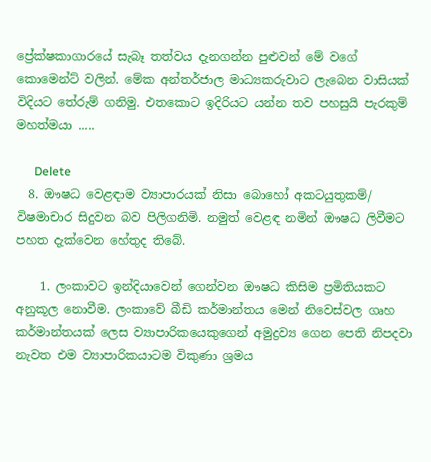ප්‍රේක්ෂකාගාරයේ සැබෑ තත්වය දැනගන්න පුළුවන් මේ වගේ කොමෙන්ට් වලින්. මේක අන්තර්ජාල මාධ්‍යකරුවාට ලැබෙන වාසියක් විදියට තේරුම් ගනිමු. එතකොට ඉදිරියට යන්න තව පහසුයි පැරකුම් මහත්මයා .....

      Delete
  8. ඖෂධ වෙළඳාම ව්‍යාපාරයක් නිසා බොහෝ අකටයුතුකම්/ විෂමාචාර සිදුවන බව පිලිගනිමි. නමුත් වෙළඳ නමින් ඖෂධ ලිවීමට පහත දැක්වෙන හේතුද තිබේ.

    1. ලංකාවට ඉන්දියාවෙන් ගෙන්වන ඖෂධ කිසිම ප්‍රමිතියකට අනුකූල නොවීම. ලංකාවේ බීඩි කර්මාන්තය මෙන් නිවෙස්වල ගෘහ කර්මාන්තයක් ලෙස ව්‍යාපාරිකයෙකුගෙන් අමුද්‍රව්‍ය ගෙන පෙති නිපදවා නැවත එම ව්‍යාපාරිකයාටම විකුණා ශ්‍රමය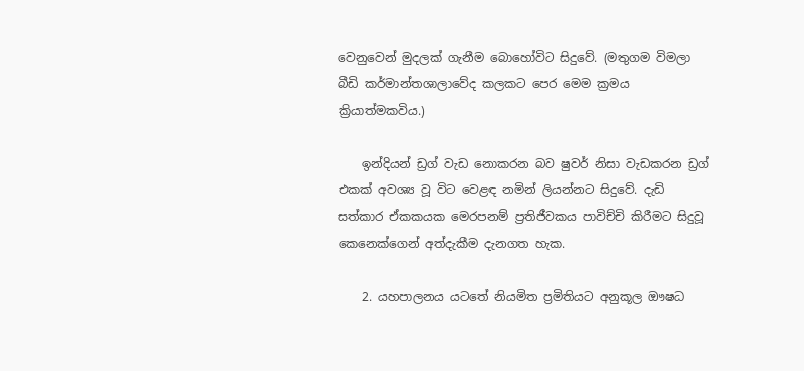වෙනුවෙන් මුදලක් ගැනීම බොහෝවිට සිදුවේ. (මතුගම විමලා බීඩි කර්මාන්තශාලාවේද කලකට පෙර මෙම ක්‍රමය ක්‍රියාත්මකවිය.)

    ඉන්දියන් ඩ්‍රග් වැඩ නොකරන බව ෂුවර් නිසා වැඩකරන ඩ්‍රග් එකක් අවශ්‍ය වූ විට වෙළඳ නමින් ලියන්නට සිදුවේ. දැඩි සත්කාර ඒකකයක මෙරපනම් ප්‍රතිජීවකය පාවිච්චි කිරීමට සිදුවූ කෙනෙක්ගෙන් අත්දැකීම දැනගත හැක.

    2. යහපාලනය යටතේ නියමිත ප්‍රමිතියට අනුකූල ඖෂධ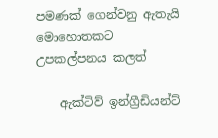පමණක් ගෙන්වනු ඇතැයි මොහොතකට උපකල්පනය කලත්

    ඇක්ටිව් ඉන්ග්‍රීඩියන්ට්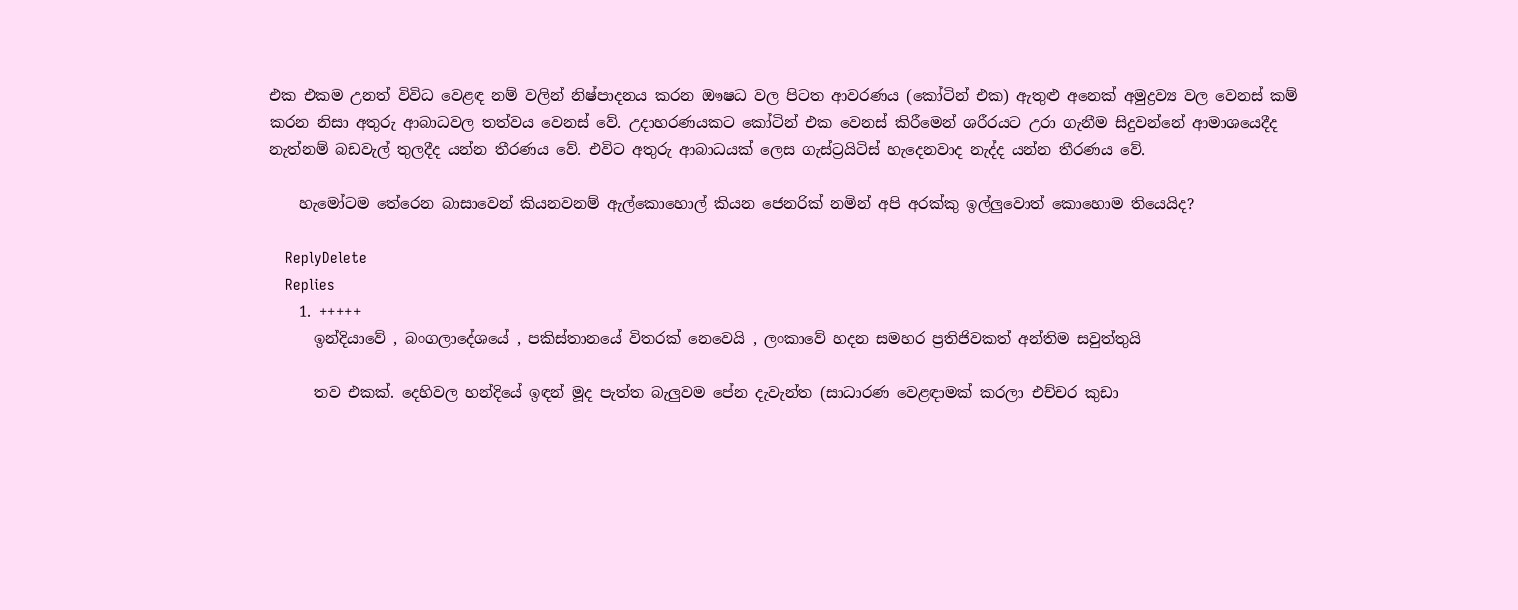එක එකම උනත් විවිධ වෙළඳ නම් වලින් නිෂ්පාදනය කරන ඖෂධ වල පිටත ආවරණය (කෝටින් එක) ඇතුළු අනෙක් අමුද්‍රව්‍ය වල වෙනස් කම් කරන නිසා අතුරු ආබාධවල තත්වය වෙනස් වේ. උදාහරණයකට කෝටින් එක වෙනස් කිරීමෙන් ශරීරයට උරා ගැනීම සිදුවන්නේ ආමාශයෙදීද නැත්නම් බඩවැල් තුලදීද යන්න තීරණය වේ. එවිට අතුරු ආබාධයක් ලෙස ගැස්ට්‍රයිටිස් හැදෙනවාද නැද්ද යන්න තීරණය වේ.

    හැමෝටම තේරෙන බාසාවෙන් කියනවනම් ඇල්කොහොල් කියන ජෙනරික් නමින් අපි අරක්කු ඉල්ලුවොත් කොහොම තියෙයිද?

    ReplyDelete
    Replies
    1. +++++
      ඉන්දියාවේ , බංගලාදේශයේ , පකිස්තානයේ විතරක් නෙවෙයි , ලංකාවේ හදන සමහර ප්‍රතිජිවකත් අන්තිම සවුත්තුයි

      තව එකක්. දෙහිවල හන්දියේ ඉඳන් මූද පැත්ත බැලුවම පේන දැවැන්ත (සාධාරණ වෙළඳාමක් කරලා එච්චර කුඩා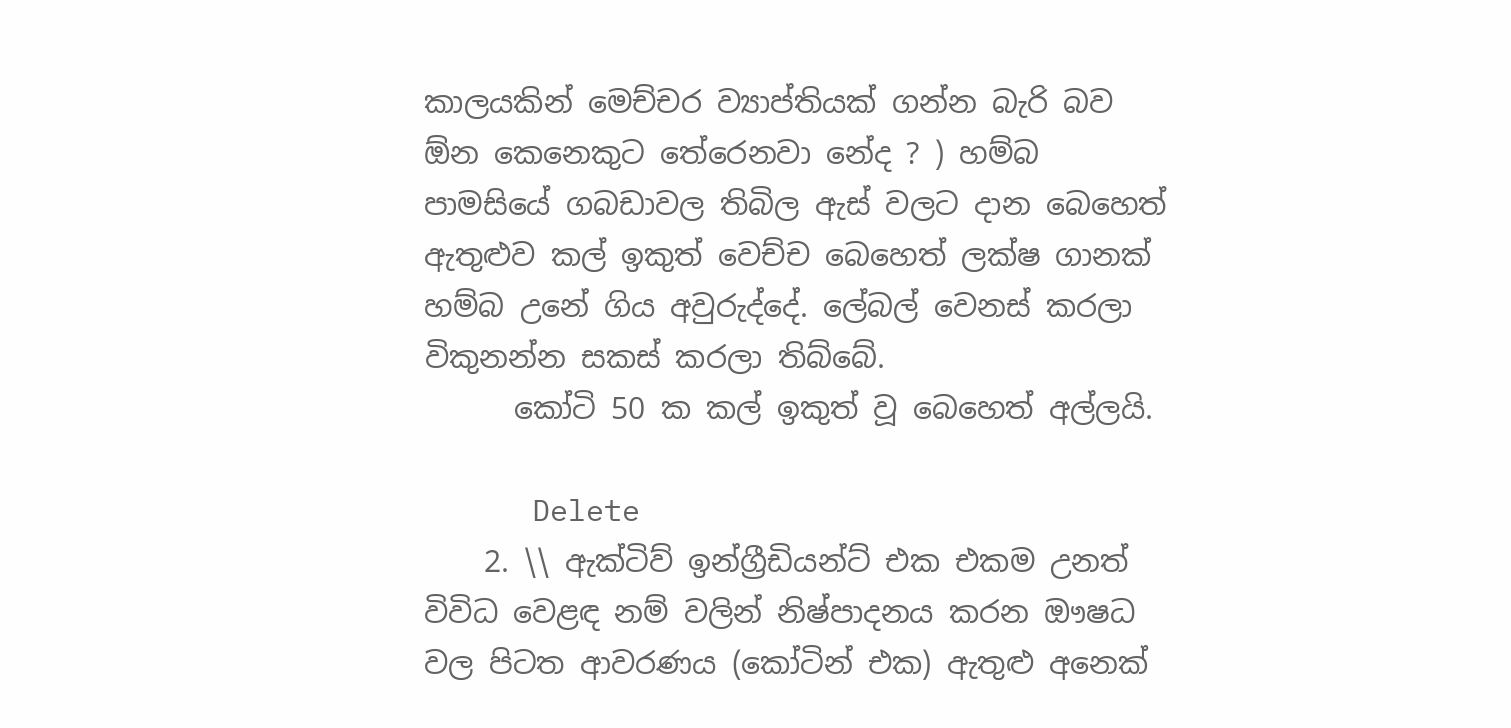කාලයකින් මෙච්චර ව්‍යාප්තියක් ගන්න බැරි බව ඕන කෙනෙකුට තේරෙනවා නේද ? ) හම්බ පාමසියේ ගබඩාවල තිබිල ඇස් වලට දාන බෙහෙත් ඇතුළුව කල් ඉකුත් වෙච්ච බෙහෙත් ලක්ෂ ගානක් හම්බ උනේ ගිය අවුරුද්දේ. ලේබල් වෙනස් කරලා විකුනන්න සකස් කරලා තිබ්බේ.
      කෝටි 50 ක කල් ඉකුත් වූ බෙහෙත් අල්ලයි.

      Delete
    2. \\ ඇක්ටිව් ඉන්ග්‍රීඩියන්ට් එක එකම උනත් විවිධ වෙළඳ නම් වලින් නිෂ්පාදනය කරන ඖෂධ වල පිටත ආවරණය (කෝටින් එක) ඇතුළු අනෙක්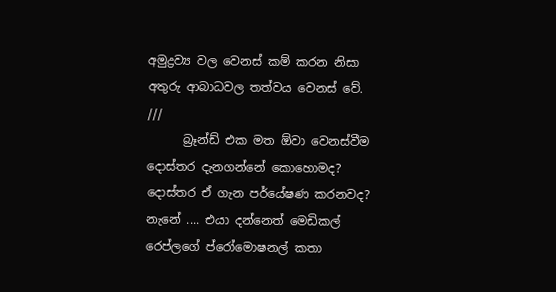අමුද්‍රව්‍ය වල වෙනස් කම් කරන නිසා අතුරු ආබාධවල තත්වය වෙනස් වේ. ///
      බ්‍රෑන්ඩ් එක මත ඕවා වෙනස්වීම දොස්තර දැනගන්නේ කොහොමද? දොස්තර ඒ ගැන පර්යේෂණ කරනවද? නැනේ .... එයා දන්නෙත් මෙඩිකල් රෙප්ලගේ ප්රෝමොෂනල් කතා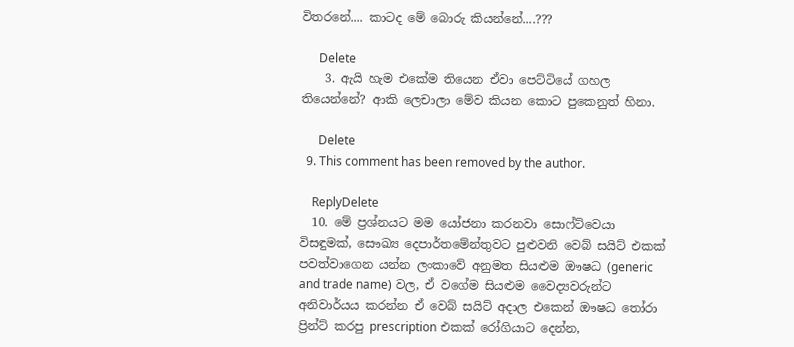විතරනේ.... කාටද මේ බොරු කියන්නේ....???

      Delete
    3. ඇයි හැම එකේම තියෙන ඒවා පෙට්ටියේ ගහල තියෙන්නේ? ආකි ලෙචාලා මේව කියන කොට පුකෙනුත් හිනා.

      Delete
  9. This comment has been removed by the author.

    ReplyDelete
  10. මේ ප්‍රශ්නයට මම යෝජනා කරනවා සොෆ්ට්වෙයා විසඳුමක්, සෞඛ්‍ය දෙපාර්තමේන්තුවට පුළුවනි වෙබ් සයිට් එකක් පවත්වාගෙන යන්න ලංකාවේ අනුමත සියළුම ඖෂධ (generic and trade name) වල, ඒ වගේම සියළුම වෛද්‍යවරුන්ට අනිවාර්යය කරන්න ඒ වෙබ් සයිට් අදාල එකෙන් ඖෂධ තෝරා ප්‍රින්ට් කරපු prescription එකක් රෝගියාට දෙන්න,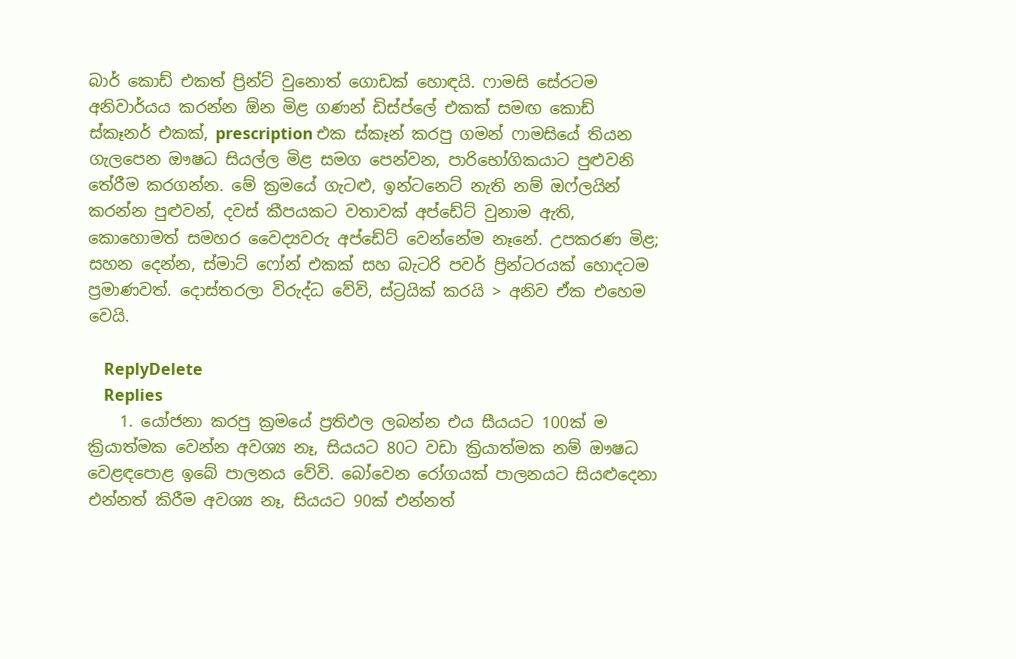බාර් කොඩ් එකත් ප්‍රින්ට් වුනොත් ගොඩක් හොඳයි. ෆාමසි සේරටම අනිවාර්යය කරන්න ඕන මිළ ගණන් ඩිස්ප්ලේ එකක් සමඟ කොඩ් ස්කෑනර් එකක්, prescription එක ස්කෑන් කරපු ගමන් ෆාමසියේ තියන ගැලපෙන ඖෂධ සියල්ල මිළ සමග පෙන්වන, පාරිභෝගිකයාට පුළුවනි තේරීම කරගන්න. මේ ක්‍රමයේ ගැටළු, ඉන්ටනෙට් නැති නම් ඔෆ්ලයින් කරන්න පුළුවන්, දවස් කීපයකට වතාවක් අප්ඩේට් වුනාම ඇති, කොහොමත් සමහර වෛද්‍යවරු අප්ඩේට් වෙන්නේම නෑනේ. උපකරණ මිළ; සහන දෙන්න, ස්මාට් ෆෝන් එකක් සහ බැටරි පවර් ප්‍රින්ටරයක් හොදටම ප්‍රමාණවත්. දොස්තරලා විරුද්ධ වේවි, ස්ට්‍රයික් කරයි > අනිව ඒක එහෙම වෙයි.

    ReplyDelete
    Replies
    1. යෝජනා කරපු ක්‍රමයේ ප්‍රතිඵල ලබන්න එය සීයයට 100ක් ම ක්‍රියාත්මක වෙන්න අවශ්‍ය නෑ, සියයට 80ට වඩා ක්‍රියාත්මක නම් ඖෂධ වෙළඳපොළ ඉබේ පාලනය වේවි. බෝවෙන රෝගයක් පාලනයට සියළුදෙනා එන්නත් කිරීම අවශ්‍ය නෑ, සියයට 90ක් එන්නත්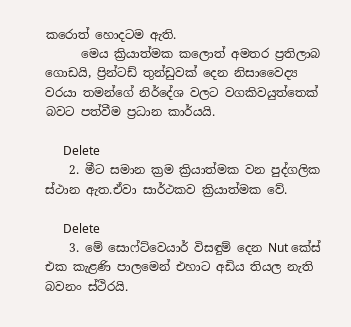කරොත් හොදටම ඇති.
      මෙය ක්‍රියාත්මක කලොත් අමතර ප්‍රතිලාබ ගොඩයි, ප්‍රින්ටඩ් තුන්ඩුවක් දෙන නිසාවෛද්‍ය වරයා තමන්ගේ නිර්දේශ වලට වගකිවයුත්තෙක් බවට පත්වීම ප්‍රධාන කාර්යයි.

      Delete
    2. මීට සමාන ක්‍රම ක්‍රියාත්මක වන පුද්ගලික ස්ථාන ඇත.ඒවා සාර්ථකව ක්‍රියාත්මක වේ.

      Delete
    3. මේ සොෆ්ට්වෙයාර් විසඳුම් දෙන Nut කේස් එක කැළණි පාලමෙන් එහාට අඩිය තියල නැති බවනං ස්ථිරයි.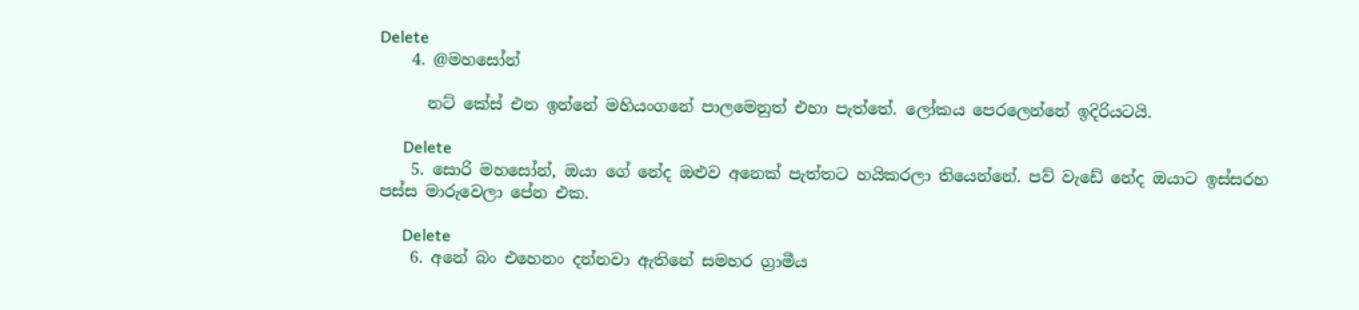Delete
    4. @මහසෝන්

      නට් කේස් එන ඉන්නේ මහියංගනේ පාලමෙනුත් එහා පැත්තේ. ලෝකය පෙරලෙන්නේ ඉදිරියටයි.

      Delete
    5. සොරි මහසෝන්, ඔයා ගේ නේද ඔළුව අනෙක් පැත්තට හයිකරලා තියෙන්නේ. පව් වැඩේ නේද ඔයාට ඉස්සරහ පස්ස මාරුවෙලා පේන එක.

      Delete
    6. අනේ බං එහෙනං දන්නවා ඇතිනේ සමහර ග්‍රාමීය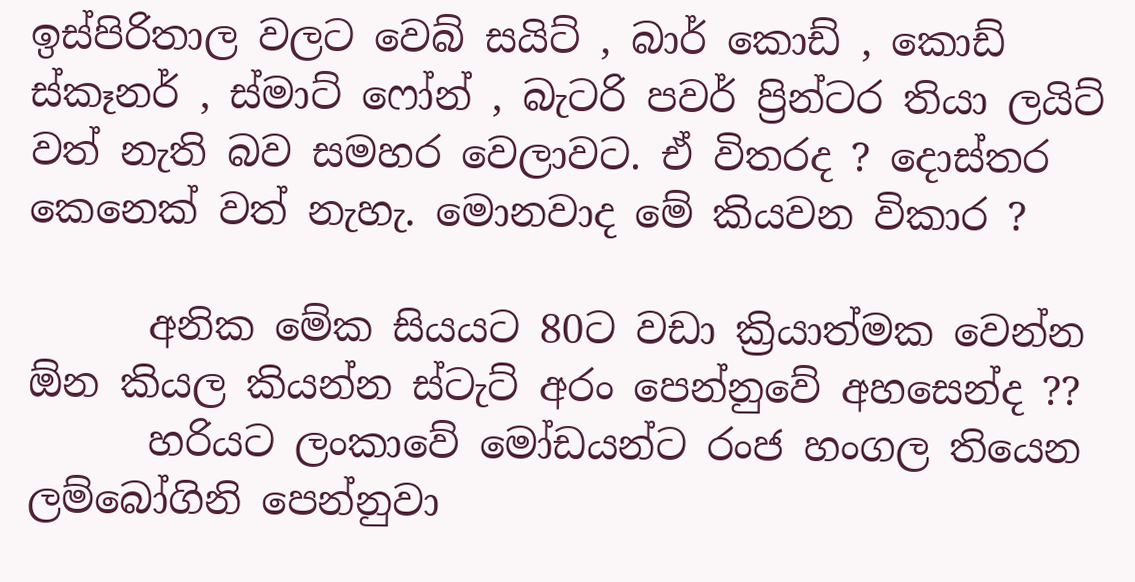ඉස්පිරිතාල වලට වෙබ් සයිට් , බාර් කොඩ් , කොඩ් ස්කෑනර් , ස්මාට් ෆෝන් , බැටරි පවර් ප්‍රින්ටර තියා ලයිට් වත් නැති බව සමහර වෙලාවට. ඒ විතරද ? දොස්තර කෙනෙක් වත් නැහැ. මොනවාද මේ කියවන විකාර ?

      අනික මේක සියයට 80ට වඩා ක්‍රියාත්මක වෙන්න ඕන කියල කියන්න ස්ටැට් අරං පෙන්නුවේ අහසෙන්ද ??
      හරියට ලංකාවේ මෝඩයන්ට රංජ හංගල තියෙන ලම්බෝගිනි පෙන්නුවා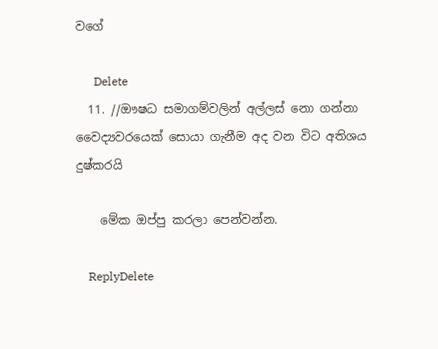වගේ

      Delete
  11. //ඖෂධ සමාගම්වලින් අල්ලස් නො ගන්නා වෛද්‍යවරයෙක් සොයා ගැනීම අද වන විට අතිශය දුෂ්කරයි

    මේක ඔප්පු කරලා පෙන්වන්න.

    ReplyDelete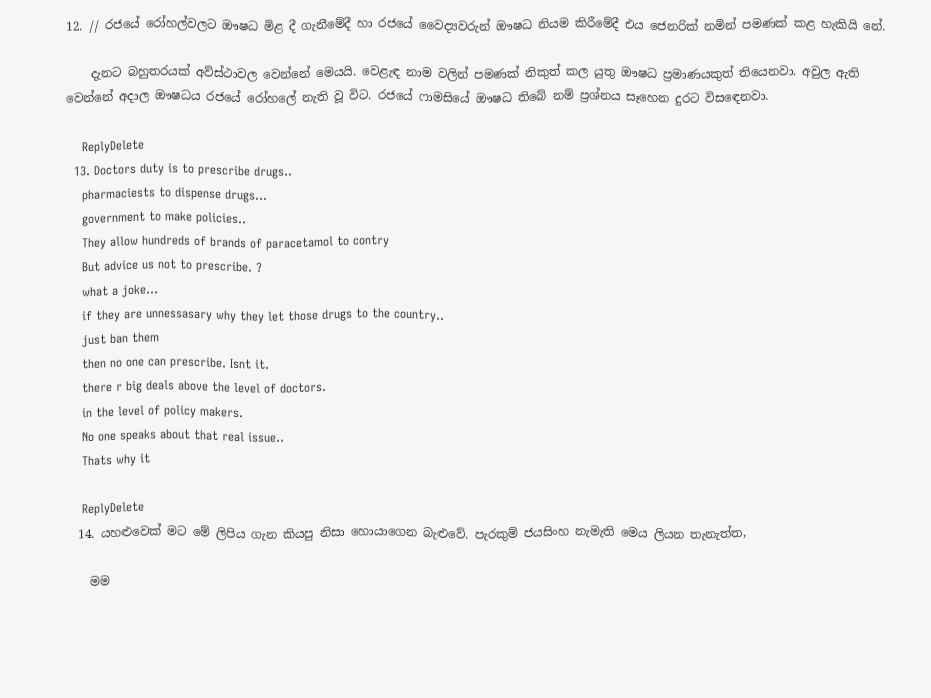12. // රජයේ රෝහල්වලට ඖෂධ මිළ දී ගැනීමේදී හා රජයේ වෛද්‍යවරුන් ඖෂධ නියම කිරීමේදී එය ජෙනරික් නමින් පමණක් කළ හැකියි නේ.

    දැනට බහුතරයක් අව්ස්ථාවල වෙන්නේ මෙයයි. වෙළැඳ නාම වලින් පමණක් නිකුත් කල යුතු ඖෂධ ප්‍රමාණයකුත් තියෙනවා. අවුල ඇති වෙන්නේ අදාල ඖෂධය රජයේ රෝහලේ නැති වූ විට. රජයේ ෆාමසියේ ඖෂධ තිබේ නම් ප්‍රශ්නය සෑහෙන දුරට විසඳෙනවා.

    ReplyDelete
  13. Doctors duty is to prescribe drugs..
    pharmaciests to dispense drugs...
    government to make policies..
    They allow hundreds of brands of paracetamol to contry
    But advice us not to prescribe. ?
    what a joke...
    if they are unnessasary why they let those drugs to the country..
    just ban them
    then no one can prescribe. Isnt it.
    there r big deals above the level of doctors.
    in the level of policy makers.
    No one speaks about that real issue..
    Thats why it

    ReplyDelete
  14. යහළුවෙක් මට මේ ලිපිය ගැන කියපු නිසා හොයාගෙන බැළුවේ. පැරකුම් ජයසිංහ නැමැති මෙය ලියන තැනැත්ත,

    මම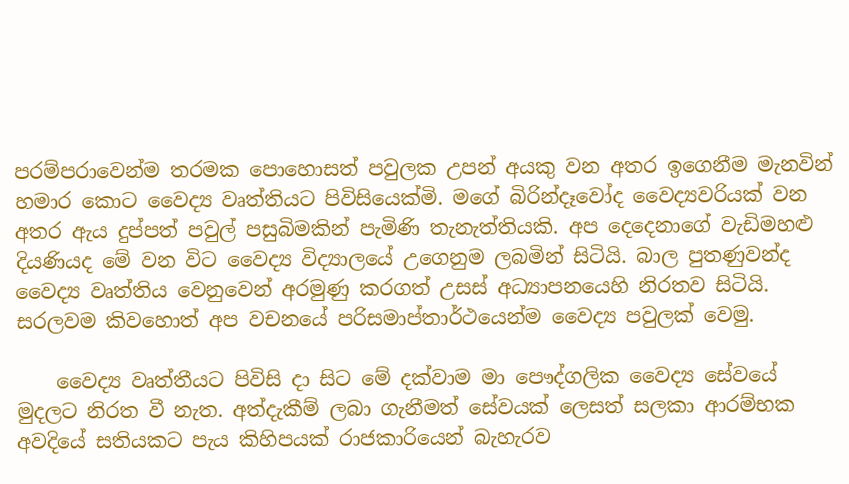පරම්පරාවෙන්ම තරමක පොහොසත් පවුලක උපන් අයකු වන අතර ඉගෙනීම මැනවින් හමාර කොට වෛද්‍ය වෘත්තියට පිවිසියෙක්මි. මගේ බිරින්දෑවෝද වෛද්‍යවරියක් වන අතර ඇය දුප්පත් පවුල් පසුබිමකින් පැමිණි තැනැත්තියකි. අප දෙදෙනාගේ වැඩිමහළු දියණියද මේ වන විට වෛද්‍ය විද්‍යාලයේ උගෙනුම ලබමින් සිටියි. බාල පුතණුවන්ද වෛද්‍ය වෘත්තිය වෙනුවෙන් අරමුණු කරගත් උසස් අධ්‍යාපනයෙහි නිරතව සිටියි. සරලවම කිවහොත් අප වචනයේ පරිසමාප්තාර්ථයෙන්ම වෛද්‍ය පවුලක් වෙමු.

    වෛද්‍ය වෘත්තීයට පිවිසි දා සිට මේ දක්වාම මා පෞද්ගලික වෛද්‍ය සේවයේ මුදලට නිරත වී නැත. අත්දැකීම් ලබා ගැනීමත් සේවයක් ලෙසත් සලකා ආරම්භක අවදියේ සතියකට පැය කිහිපයක් රාජකාරියෙන් බැහැරව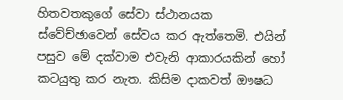හිතවතකුගේ සේවා ස්ථානයක ස්වේච්ඡාවෙන් සේවය කර ඇත්තෙමි. එයින් පසුව මේ දක්වාම එවැනි ආකාරයකින් හෝ කටයුතු කර නැත. කිසිම දාකවත් ඖෂධ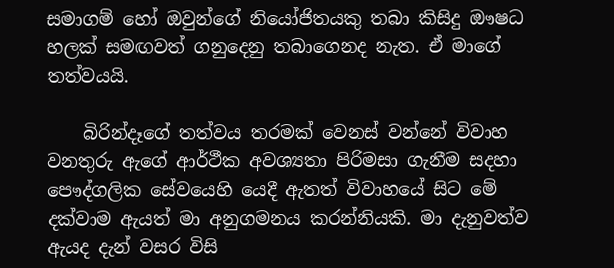සමාගම් හෝ ඔවුන්ගේ නියෝජිතයකු තබා කිසිදු ඖෂධ හලක් සමඟවත් ගනුදෙනු තබාගෙනද නැත. ඒ මාගේ තත්වයයි.

    බිරින්දෑගේ තත්වය තරමක් වෙනස් වන්නේ විවාහ වනතුරු ඇගේ ආර්ථීක අවශ්‍යතා පිරිමසා ගැනීම සදහා පෞද්ගලික සේවයෙහි යෙදී ඇතත් විවාහයේ සිට මේ දක්වාම ඇයත් මා අනුගමනය කරන්නියකි. මා දැනුවත්ව ඇයද දැන් වසර විසි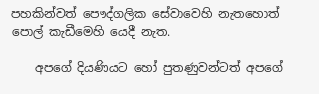පහකින්වත් පෞද්ගලික සේවාවෙහි නැතහොත් පොල් කැඩීමෙහි යෙදී නැත.

    අපගේ දියණියට හෝ පුතණුවන්ටත් අපගේ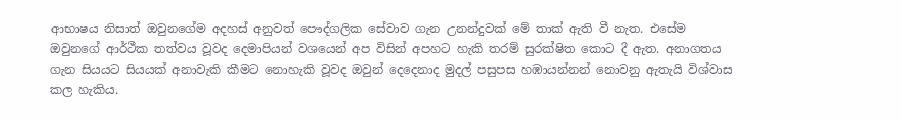ආභාෂය නිසාත් ඔවුනගේම අදහස් අනුවත් පෞද්ගලික සේවාව ගැන උනන්දුවක් මේ තාක් ඇති වී නැත. එසේම ඔවුනගේ ආර්ථීක තත්වය වූවද දෙමාපියන් වශයෙන් අප විසින් අපහට හැකි තරම් සුරක්ෂිත කොට දී ඇත. අනාගතය ගැන සියයට සියයක් අනාවැකි කීමට නොහැකි වූවද ඔවුන් දෙදෙනාද මුදල් පසුපස හඹායන්නන් නොවනු ඇතැයි විශ්වාස කල හැකිය.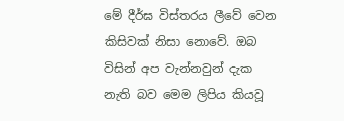මේ දීර්ඝ විස්තරය ලීවේ වෙන කිසිවක් නිසා නොවේ. ඔබ විසින් අප වැන්නවුන් දැක නැති බව මෙම ලිපිය කියවූ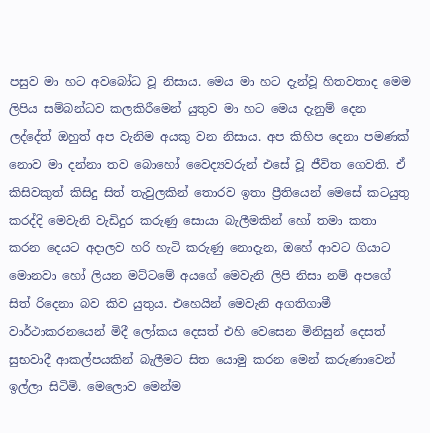පසුව මා හට අවබෝධ වූ නිසාය. මෙය මා හට දැන්වූ හිතවතාද මෙම ලිපිය සම්බන්ධව කලකිරීමෙන් යුතුව මා හට මෙය දැනුම් දෙන ලද්දේත් ඔහුත් අප වැනිම අයකු වන නිසාය. අප කිහිප දෙනා පමණක් නොව මා දන්නා තව බොහෝ වෛද්‍යවරුන් එසේ වූ ජීවිත ගෙවති. ඒ කිසිවකුත් කිසිදු සිත් තැවුලකින් තොරව ඉතා ප්‍රීතියෙන් මෙසේ කටයුතු කරද්දි මෙවැනි වැඩිදුර කරුණු සොයා බැලීමකින් හෝ තමා කතා කරන දෙයට අදාලව හරි හැටි කරුණු නොදැන, ඔහේ ආවට ගියාට මොනවා හෝ ලියන මට්ටමේ අයගේ මෙවැනි ලිපි නිසා නම් අපගේ සිත් රිදෙනා බව කිව යුතුය. එහෙයින් මෙවැනි අගතිගාමී වාර්ථාකරනයෙන් මිදී ලෝකය දෙසත් එහි වෙසෙන මිනිසුන් දෙසත් සුභවාදී ආකල්පයකින් බැලීමට සිත යොමු කරන මෙන් කරුණාවෙන් ඉල්ලා සිටිමි. මෙලොව මෙන්ම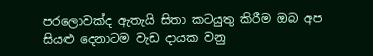පරලොවක්ද ඇතැයි සිතා කටයුතු කිරීම ඔබ අප සියළු දෙනාටම වැඩ දායක වනු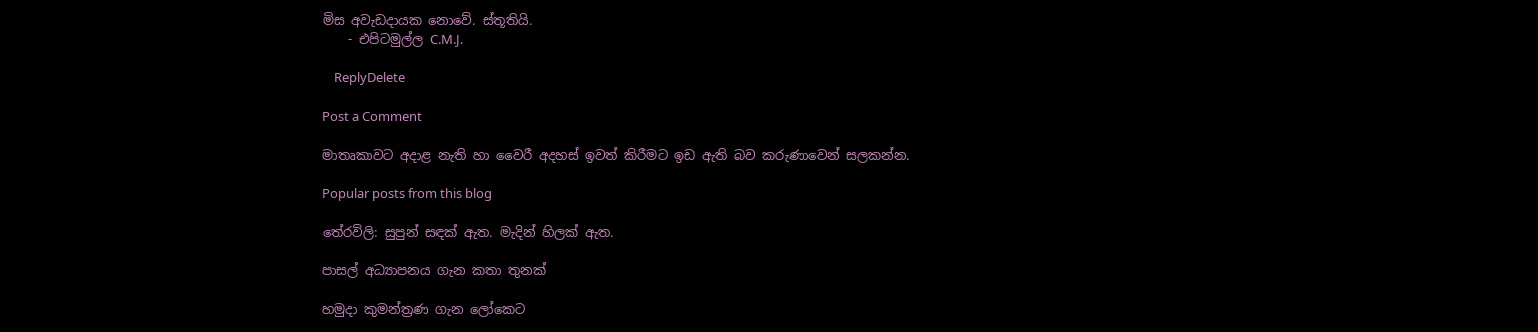මිස අවැඩදායක නොවේ. ස්තූතියි.
    - එපිටමුල්ල C.M.J.

    ReplyDelete

Post a Comment

මාතෘකාවට අදාළ නැති හා වෛරී අදහස් ඉවත් කිරීමට ඉඩ ඇති බව කරුණාවෙන් සලකන්න.

Popular posts from this blog

තේරවිලි: සුපුන් සඳක් ඇත. මැදින් හිලක් ඇත.

පාසල් අධ්‍යාපනය ගැන කතා තුනක්

හමුදා කුමන්ත්‍රණ ගැන ලෝකෙට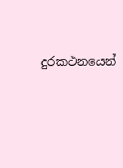දුරකථනයෙන්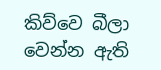කිව්වෙ බීලා වෙන්න ඇති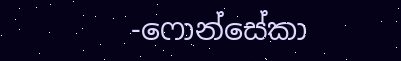-ෆොන්සේකා